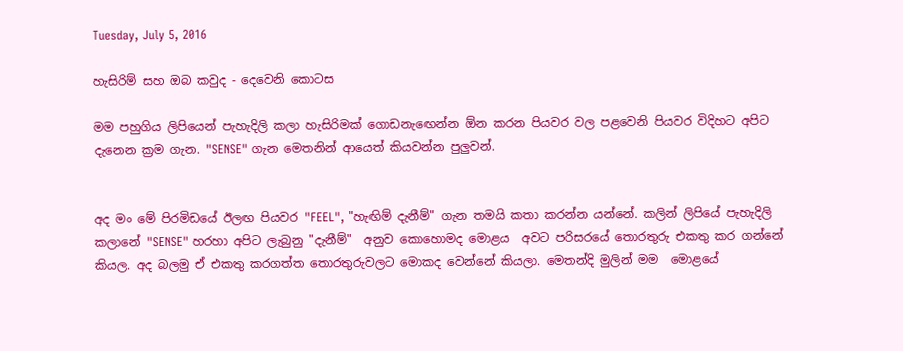Tuesday, July 5, 2016

හැසිරිම් සහ ඔබ කවුද - දෙවෙනි කොටස

මම පහුගිය ලිපියෙන් පැහැදිලි කලා හැසිරිමක් ගොඩනැඟෙන්න ඕන කරන පියවර වල පළවෙනි පියවර විදිහට අපිට දැනෙන ක්‍රම ගැන. "SENSE" ගැන මෙතනින් ආයෙත් කියවන්න පුලුවන්.


අද මං මේ පිරමිඩයේ ඊලඟ පියවර "FEEL", "හැඟිම් දැනීම්" ගැන තමයි කතා කරන්න යන්නේ. කලින් ලිපියේ පැහැදිලි කලානේ "SENSE" හරහා අපිට ලැබුනු "දැනීම්"  අනුව කොහොමද මොළය  අවට පරිසරයේ තොරතුරු එකතු කර ගන්නේ කියල. අද බලමු ඒ එකතු කරගත්ත තොරතුරුවලට මොකද වෙන්නේ කියලා. මෙතන්දි මුලින් මම  මොළයේ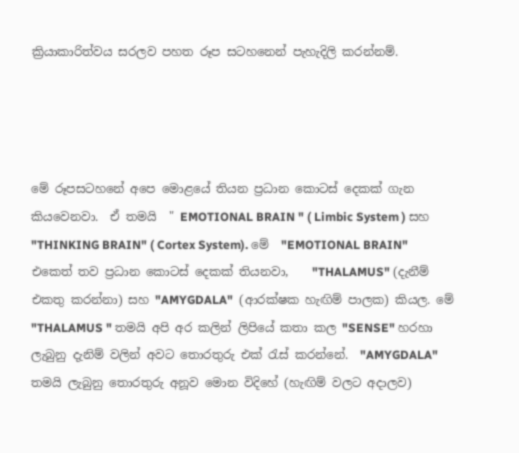ක්‍රියාකාරිත්වය සරලව පහත රූප සටහනෙන් පැහැදිලි කරන්නම්.




මේ රූපසටහනේ අපෙ මොළයේ තියන ප්‍රධාන කොටස් දෙකක් ගැන කියවෙනවා.  ඒ තමයි  " EMOTIONAL BRAIN " ( Limbic System ) සහ  "THINKING BRAIN" ( Cortex System). මේ  "EMOTIONAL BRAIN"  එකෙත් තව ප්‍රධාන කොටස් දෙකක් තියනවා,    "THALAMUS" (දැනීම් එකතු කරන්නා) සහ "AMYGDALA"  (ආරක්ෂක හැඟිම් පාලක) කියල. මේ "THALAMUS " තමයි අපි අර කලින් ලිපියේ කතා කල "SENSE" හරහා ලැබුනු දැනිම් වලින් අවට තොරතුරු එක් රැස් කරන්නේ.  "AMYGDALA"  තමයි ලැබුනු තොරතුරු අනූව මොන විදිහේ (හැඟිම් වලට අදාලව)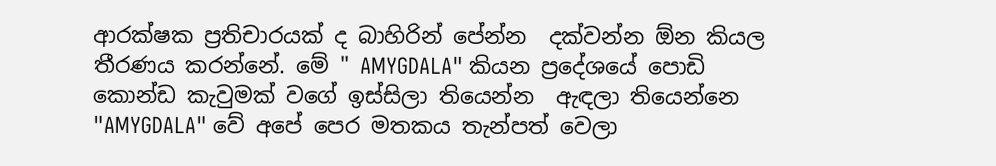ආරක්ෂක ප්‍රතිචාරයක් ද බාහිරින් පේන්න  දක්වන්න ඕන කියල තීරණය කරන්නේ. මේ " AMYGDALA" කියන ප්‍රදේශයේ පොඩි කොන්ඩ කැවුමක් වගේ ඉස්සිලා තියෙන්න  ඇඳලා තියෙන්නෙ   "AMYGDALA" වේ අපේ පෙර මතකය තැන්පත් වෙලා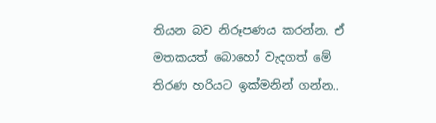තියන බව නිරූපණය කරන්න. ඒ මතකයත් බොහෝ වැදගත් මේ තිරණ හරියට ඉක්මනින් ගන්න..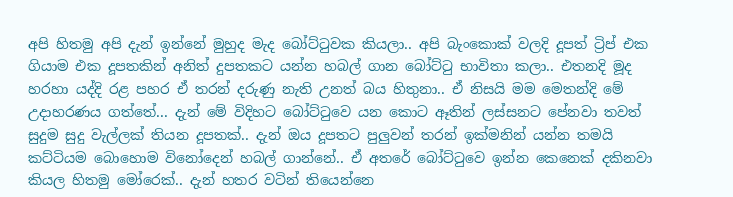අපි හිතමු අපි දැන් ඉන්නේ මුහුද මැද බෝට්ටුවක කියලා.. අපි බැංකොක් වලදි දූපත් ට්‍රිප් එක ගියාම එක දූපතකින් අනිත් දුපතකට යන්න හබල් ගාන බෝට්ටු භාවිතා කලා.. එතනදි මූද හරහා යද්දි රළ පහර ඒ තරන් දරුණු නැති උනත් බය හිතුනා.. ඒ නිසයි මම මෙතන්දි මේ උදාහරණය ගත්තේ... දැන් මේ විදිහට බෝට්ටුවෙ යන කොට ඈතින් ලස්සනට පේනවා තවත් සුදුම සුදු වැල්ලක් තියන දූපතක්.. දැන් ඔය දූපතට පුලුවන් තරන් ඉක්මනින් යන්න තමයි  කට්ටියම බොහොම විනෝදෙන් හබල් ගාන්නේ.. ඒ අතරේ බෝට්ටුවෙ ඉන්න කෙනෙක් දකිනවා කියල හිතමු මෝරෙක්.. දැන් හතර වටින් තියෙන්නෙ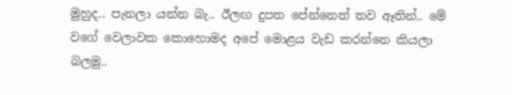මුහුද.. පැනලා යන්න බැ.. ඊලඟ දුපත පේන්නෙත් තව ඈතින්.. මේ වගේ වෙලාවක කොහොමද අපේ මොළය වැඩ කරන්නෙ කියලා බලමු..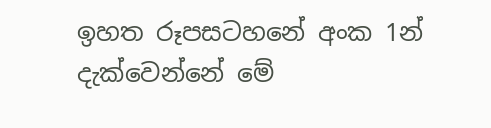ඉහත රූපසටහනේ අංක 1න් දැක්වෙන්නේ මේ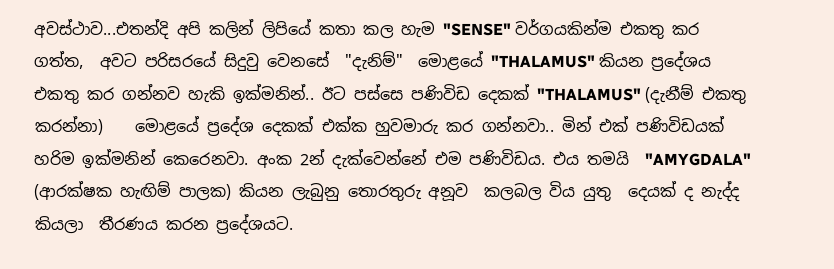අවස්ථාව...එතන්දි අපි කලින් ලිපියේ කතා කල හැම "SENSE" වර්ගයකින්ම එකතු කර ගත්ත,  අවට පරිසරයේ සිදුවු වෙනසේ  "දැනිම්"  මොළයේ "THALAMUS" කියන ප්‍රදේශය එකතු කර ගන්නව හැකි ඉක්මනින්.. ඊට පස්සෙ පණිවිඩ දෙකක් "THALAMUS" (දැනීම් එකතු කරන්නා)    මොළයේ ප්‍රදේශ දෙකක් එක්ක හුවමාරු කර ගන්නවා.. මින් එක් පණිවිඩයක් හරිම ඉක්මනින් කෙරෙනවා. අංක 2න් දැක්වෙන්නේ එම පණිවිඩය. එය තමයි  "AMYGDALA"  (ආරක්ෂක හැඟිම් පාලක) කියන ලැබුනු තොරතුරු අනූව  කලබල විය යුතු  දෙයක් ද නැද්ද කියලා  තීරණය කරන ප්‍රදේශයට.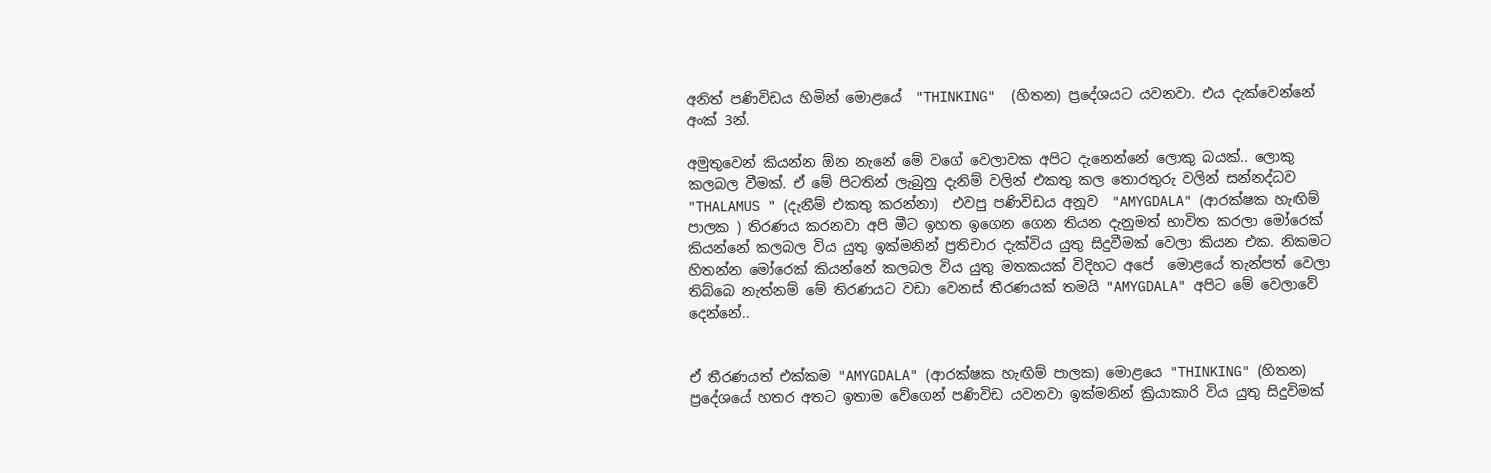අනිත් පණිවිඩය හිමින් මොළයේ  "THINKING"  (හිතන) ප්‍රදේශයට යවනවා. එය දැක්වෙන්නේ අංක් 3න්.

අමුතුවෙන් කියන්න ඕන නැනේ මේ වගේ වෙලාවක අපිට දැනෙන්නේ ලොකු බයක්.. ලොකු කලබල වීමක්. ඒ මේ පිටතින් ලැබුනු දැනිම් වලින් එකතු කල තොරතුරු වලින් සන්නද්ධව "THALAMUS " (දැනීම් එකතු කරන්නා)  එවපු පණිවිඩය අනූව  "AMYGDALA" (ආරක්ෂක හැඟිම් පාලක ) තිරණය කරනවා අපි මීට ඉහත ඉගෙන ගෙන තියන දැනුමත් භාවිත කරලා මෝරෙක් කියන්නේ කලබල විය යුතු ඉක්මනින් ප්‍රතිචාර දැක්විය යුතු සිදුවීමක් වෙලා කියන එක. නිකමට හිතන්න මෝරෙක් කියන්නේ කලබල විය යුතු මතකයක් විදිහට අපේ  මොළයේ තැන්පත් වෙලා තිබ්බෙ නැත්නම් මේ තිරණයට වඩා වෙනස් තීරණයක් තමයි "AMYGDALA" අපිට මේ වෙලාවේ දෙන්නේ..


ඒ තීරණයත් එක්කම "AMYGDALA" (ආරක්ෂක හැඟිම් පාලක) මොළයෙ "THINKING" (හිතන) ප්‍රදේශයේ හතර අතට ඉතාම වේගෙන් පණිවිඩ යවනවා ඉක්මනින් ක්‍රියාකාරි විය යුතු සිදුවිමක්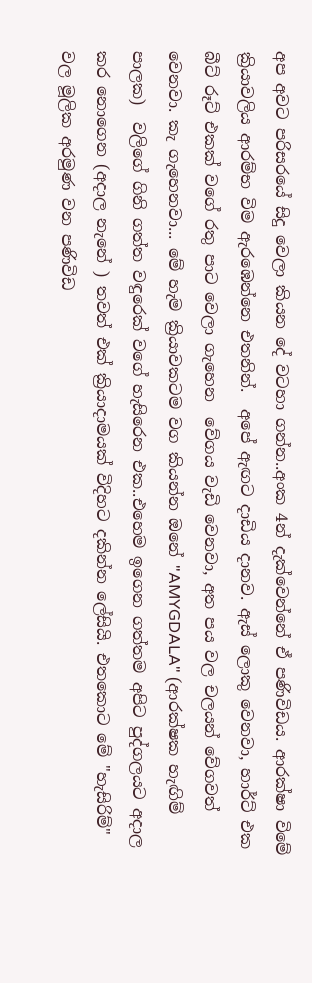අප අවට පරිසරයේ සිදු වෙලා කියන දේ වටහා ගන්න..අංක 4න් දැක්වෙන්නේ ඒ පණිවිඩය. ආරක්ෂා විමේ ක්‍රියාවලිය ආරම්භ විම ඇරඹෙන්නෙ එතනින්.  අපේ ඇඟට දාඩිය දානව. ඇස් ලොකු වෙනවා, හාර්ට් එක බීට් රූට් එකක් වගේ රතු පාට වෙලා ගැහෙන  වේගය වැඩි වෙනවා, අත පය වල චලයන් වේගවත් වෙනවා. කැ ගැහෙනවා... මේ හැම ක්‍රියාවකටම වග කියන්න ඔනේ "AMYGDALA" (ආරක්ෂක හැඟිම් පාලක)  වලිගේ ගිනි ගත්ත වඳුරෙක් වගේ හැසිරෙන එක..එහෙම ඉගෙන ගත්තම අපිට පුද්ගලයට අදාල කර නොගෙන (අදාල නැනේ ) තවත් එක් ක්‍රියාදාමයක් විදිහට දකින්න ලේසියි. එතකොට මේ "හැසිරිම්" වල මූලික අරමුණ වන පණිවිඩ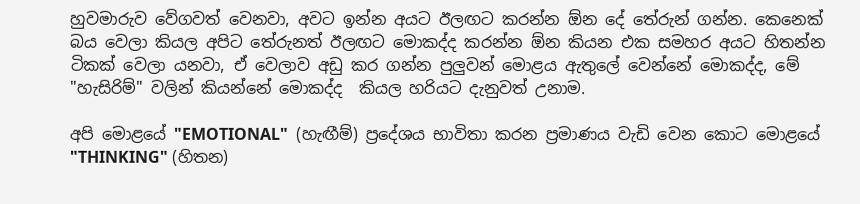හුවමාරුව වේගවත් වෙනවා, අවට ඉන්න අයට ඊලඟට කරන්න ඕන දේ තේරුන් ගන්න. කෙනෙක් බය වෙලා කියල අපිට තේරුනත් ඊලඟට මොකද්ද කරන්න ඕන කියන එක සමහර අයට හිතන්න ටිකක් වෙලා යනවා, ඒ වෙලාව අඩු කර ගන්න පුලුවන් මොළය ඇතුලේ වෙන්නේ මොකද්ද, මේ "හැසිරිම්" වලින් කියන්නේ මොකද්ද  කියල හරියට දැනුවත් උනාම.

අපි මොළයේ "EMOTIONAL"  (හැඟීම්) ප්‍රදේශය භාවිතා කරන ප්‍රමාණය වැඩි වෙන කොට මොළයේ "THINKING" (හිතන)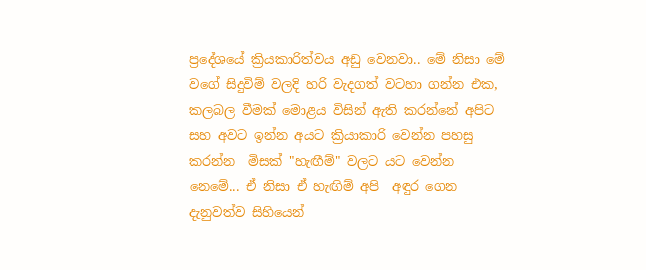ප්‍රදේශයේ ක්‍රියකාරිත්වය අඩු වෙනවා.. මේ නිසා මේ වගේ සිදුවිම් වලදි හරි වැදගත් වටහා ගන්න එක, කලබල වීමක් මොළය විසින් ඇති කරන්නේ අපිට සහ අවට ඉන්න අයට ක්‍රියාකාරි වෙන්න පහසු කරන්න  මිසක් "හැඟීම්" වලට යට වෙන්න නෙමේ... ඒ නිසා ඒ හැඟිම් අපි  අඳුර ගෙන දැනුවත්ව සිහියෙන්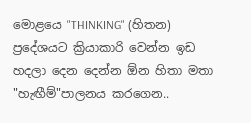මොළයෙ "THINKING" (හිතන)  ප්‍රදේශයට ක්‍රියාකාරි වෙන්න ඉඩ හදලා දෙන දෙන්න ඕන හිතා මතා "හැඟීම්"පාලනය කරගෙන..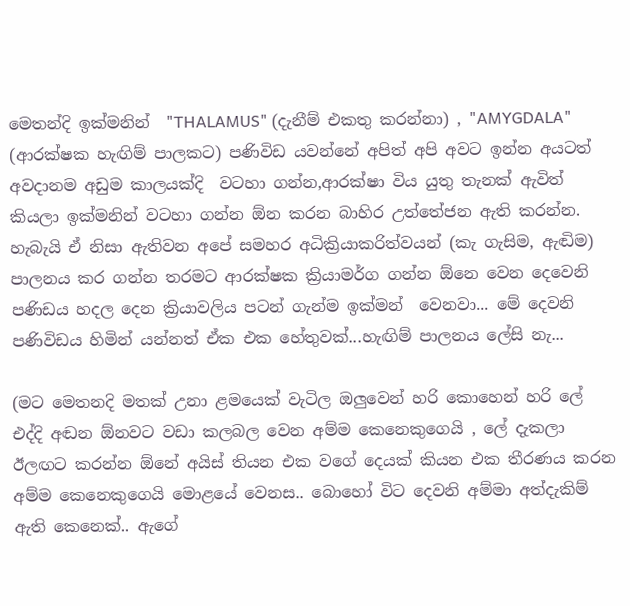මෙතන්දි ඉක්මනින්  "THALAMUS" (දැනීම් එකතු කරන්නා) , "AMYGDALA"  (ආරක්ෂක හැඟිම් පාලකට) පණිවිඩ යවන්නේ අපිත් අපි අවට ඉන්න අයටත්  අවදානම අඩුම කාලයක්දි  වටහා ගන්න,ආරක්ෂා විය යුතු තැනක් ඇවිත් කියලා ඉක්මනින් වටහා ගන්න ඕන කරන බාහිර උත්තේජන ඇති කරන්න. හැබැයි ඒ නිසා ඇතිවන අපේ සමහර අධික්‍රියාකරිත්වයන් (කැ ගැසිම, ඇඬිම)  පාලනය කර ගන්න තරමට ආරක්ෂක ක්‍රියාමර්ග ගන්න ඕනෙ වෙන දෙවෙනි පණිඩය හදල දෙන ක්‍රියාවලිය පටන් ගැන්ම ඉක්මන්  වෙනවා... මේ දෙවනි පණිවිඩය හිමින් යන්නත් ඒක එක හේතුවක්...හැඟිම් පාලනය ලේසි නැ...

(මට මෙතනදි මතක් උනා ළමයෙක් වැටිල ඔලුවෙන් හරි කොහෙන් හරි ලේ එද්දි අඬන ඕනවට වඩා කලබල වෙන අම්ම කෙනෙකුගෙයි , ලේ දැකලා ඊලඟට කරන්න ඕනේ අයිස් තියන එක වගේ දෙයක් කියන එක තීරණය කරන අම්ම කෙනෙකුගෙයි මොළයේ වෙනස.. බොහෝ විට දෙවනි අම්මා අත්දැකිම් ඇති කෙනෙක්.. ඇගේ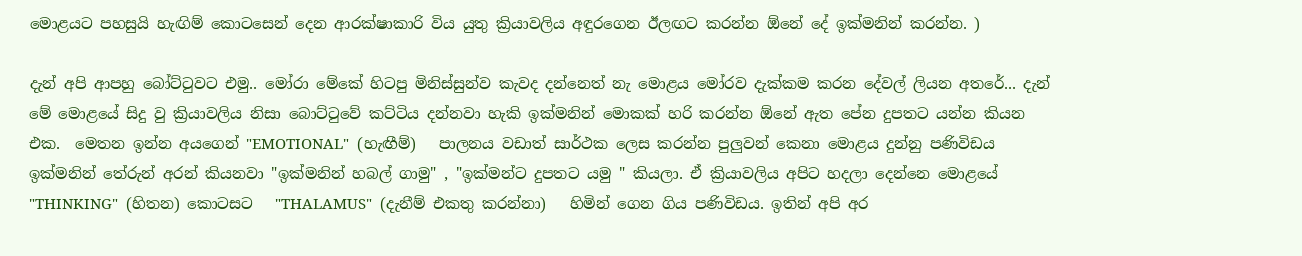මොළයට පහසුයි හැඟිම් කොටසෙන් දෙන ආරක්ෂාකාරි විය යුතු ක්‍රියාවලිය අඳුරගෙන ඊලඟට කරන්න ඕනේ දේ ඉක්මනින් කරන්න. )

දැන් අපි ආපහු බෝට්ටුවට එමු.. මෝරා මේකේ හිටපු මිනිස්සුන්ව කැවද දන්නෙත් නැ මොළය මෝරව දැක්කම කරන දේවල් ලියන අතරේ... දැන් මේ මොළයේ සිදු වු ක්‍රියාවලිය නිසා බොට්ටුවේ කට්ටිය දන්නවා හැකි ඉක්මනින් මොකක් හරි කරන්න ඕනේ ඇත පේන දුපතට යන්න කියන එක.  මෙතන ඉන්න අයගෙන් "EMOTIONAL"  (හැඟීම්)   පාලනය වඩාත් සාර්ථක ලෙස කරන්න පුලුවන් කෙනා මොළය දුන්නු පණිවිඩය ඉක්මනින් තේරුන් අරන් කියනවා "ඉක්මනින් හබල් ගාමු" , "ඉක්මන්ට දුපතට යමු " කියලා. ඒ ක්‍රියාවලිය අපිට හදලා දෙන්නෙ මොළයේ "THINKING"  (හිතන) කොටසට   "THALAMUS"  (දැනීම් එකතු කරන්නා)   හිමින් ගෙන ගිය පණිවිඩය. ඉතින් අපි අර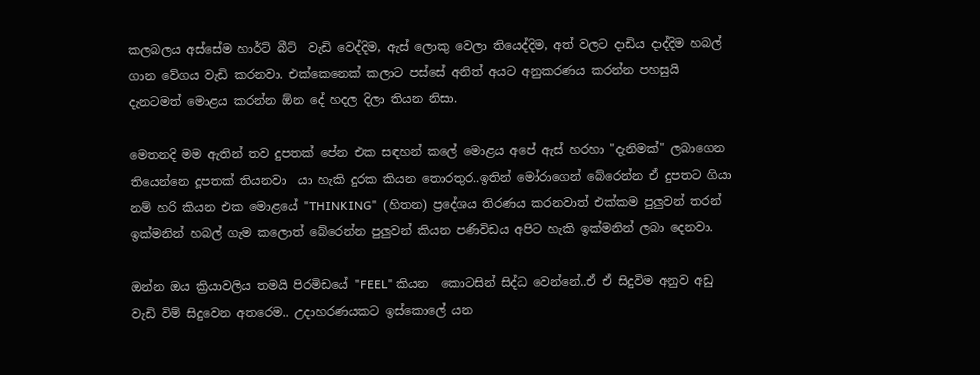කලබලය අස්සේම හාර්ට් බීට්  වැඩි වෙද්දිම, ඇස් ලොකු වෙලා තියෙද්දිම, අත් වලට දාඩිය දාද්දිම හබල් ගාන වේගය වැඩි කරනවා. එක්කෙනෙක් කලාට පස්සේ අනිත් අයට අනුකරණය කරන්න පහසුයි දැනටමත් මොළය කරන්න ඕන දේ හදල දිලා තියන නිසා.

මෙතනදි මම ඇතින් තව දුපතක් පේන එක සඳහන් කලේ මොළය අපේ ඇස් හරහා "දැනිමක්" ලබාගෙන තියෙන්නෙ දූපතක් තියනවා  යා හැකි දුරක කියන තොරතුර..ඉතින් මෝරාගෙන් බේරෙන්න ඒ දුපතට ගියා නම් හරි කියන එක මොළයේ "THINKING"  (හිතන) ප්‍රදේශය තිරණය කරනවාත් එක්කම පුලුවන් තරන් ඉක්මනින් හබල් ගැම කලොත් බේරෙන්න පුලුවන් කියන පණිවිඩය අපිට හැකි ඉක්මනින් ලබා දෙනවා.

ඔන්න ඔය ක්‍රියාවලිය තමයි පිරමිඩයේ "FEEL" කියන  කොටසින් සිද්ධ වෙන්නේ..ඒ ඒ සිදුවිම අනුව අඩු වැඩි විම් සිදුවෙන අතරෙම.. උදාහරණයකට ඉස්කොලේ යන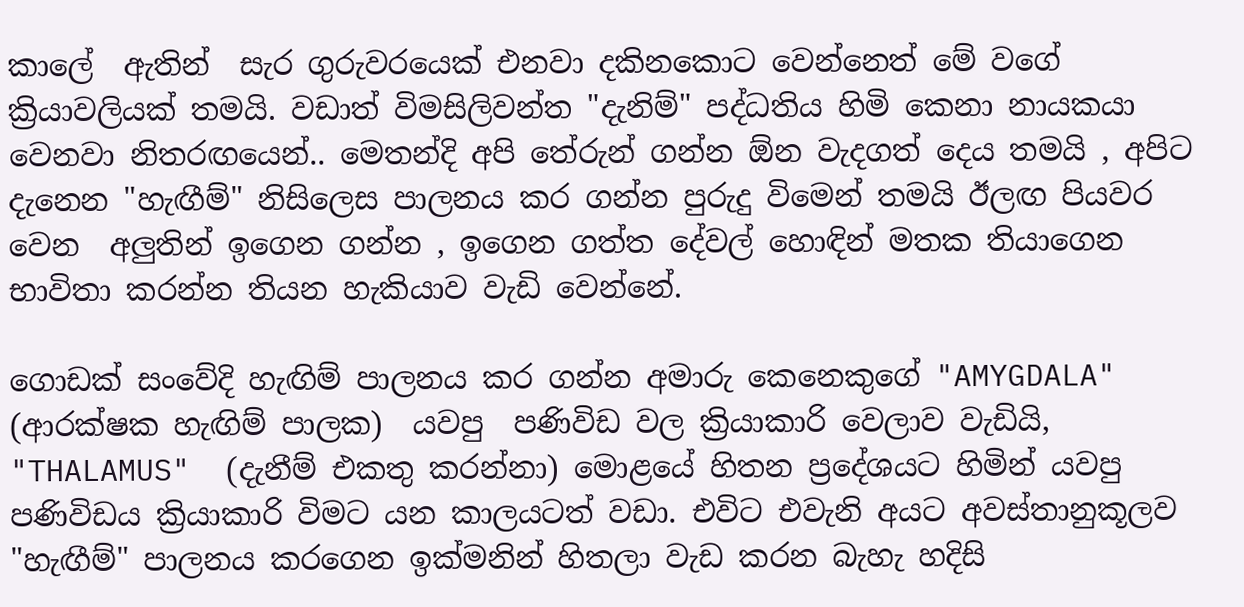කාලේ  ඇතින්  සැර ගුරුවරයෙක් එනවා දකිනකොට වෙන්නෙත් මේ වගේ ක්‍රියාවලියක් තමයි. වඩාත් විමසිලිවන්ත "දැනිම්" පද්ධතිය හිමි කෙනා නායකයා වෙනවා නිතරඟයෙන්.. මෙතන්දි අපි තේරුන් ගන්න ඕන වැදගත් දෙය තමයි , අපිට දැනෙන "හැඟීම්" නිසිලෙස පාලනය කර ගන්න පුරුදු විමෙන් තමයි ඊලඟ පියවර වෙන  අලුතින් ඉගෙන ගන්න , ඉගෙන ගත්ත දේවල් හොඳින් මතක තියාගෙන භාවිතා කරන්න තියන හැකියාව වැඩි වෙන්නේ.

ගොඩක් සංවේදි හැඟිම් පාලනය කර ගන්න අමාරු කෙනෙකුගේ "AMYGDALA" (ආරක්ෂක හැඟිම් පාලක)  යවපු  පණිවිඩ වල ක්‍රියාකාරි වෙලාව වැඩියි, "THALAMUS"  (දැනීම් එකතු කරන්නා) මොළයේ හිතන ප්‍රදේශයට හිමින් යවපු පණිවිඩය ක්‍රියාකාරි විමට යන කාලයටත් වඩා. එවිට එවැනි අයට අවස්තානුකූලව "හැඟීම්" පාලනය කරගෙන ඉක්මනින් හිතලා වැඩ කරන බැහැ හදිසි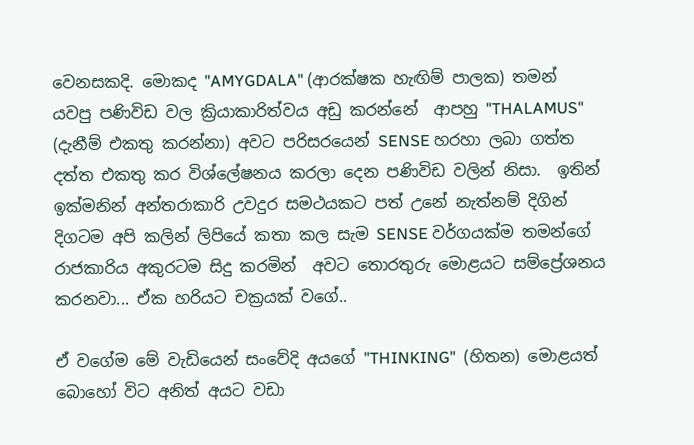වෙනසකදි. මොකද "AMYGDALA" (ආරක්ෂක හැඟිම් පාලක) තමන් යවපු පණිවිඩ වල ක්‍රියාකාරිත්වය අඩු කරන්නේ  ආපහු "THALAMUS" (දැනීම් එකතු කරන්නා) අවට පරිසරයෙන් SENSE හරහා ලබා ගත්ත දත්ත එකතු කර විශ්ලේෂනය කරලා දෙන පණිවිඩ වලින් නිසා.  ඉතින් ඉක්මනින් අන්තරාකාරි උවදුර සමථයකට පත් උනේ නැත්නම් දිගින් දිගටම අපි කලින් ලිපියේ කතා කල සැම SENSE වර්ගයක්ම තමන්ගේ රාජකාරිය අකුරටම සිදු කරමින්  අවට තොරතුරු මොළයට සම්ප්‍රේශනය කරනවා... ඒක හරියට චක්‍රයක් වගේ..

ඒ වගේම මේ වැඩියෙන් සංවේදි අයගේ "THINKING"  (හිතන) මොළයත් බොහෝ විට අනිත් අයට වඩා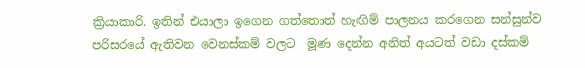ක්‍රියාකාරි. ඉතින් එයාලා ඉගෙන ගත්තොත් හැඟිම් පාලනය කරගෙන සන්සුන්ව  පරිසරයේ ඇතිවන වෙනස්කම් වලට  මූණ දෙන්න අනිත් අයටත් වඩා දස්කම්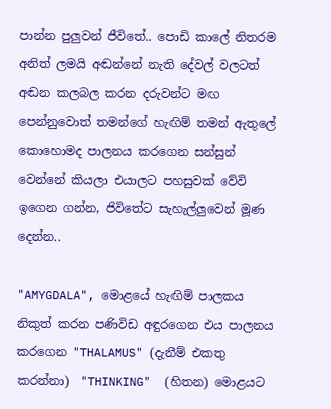පාන්න පුලුවන් ජීවිතේ.. පොඩි කාලේ නිතරම අනිත් ලමයි අඬන්නේ නැති දේවල් වලටත් අඬන කලබල කරන දරුවන්ට මඟ පෙන්නුවොත් තමන්ගේ හැඟිම් තමන් ඇතුලේ කොහොමද පාලනය කරගෙන සන්සුන් වෙන්නේ කියලා එයාලට පහසුවක් වේවි ඉගෙන ගන්න, ජිවිතේට සැහැල්ලුවෙන් මූණ දෙන්න..

"AMYGDALA", මොළයේ හැඟිම් පාලකය නිකුත් කරන පණිවිඩ අඳුරගෙන එය පාලනය කරගෙන "THALAMUS" (දැනීම් එකතු කරන්නා)  "THINKING"  (හිතන) මොළයට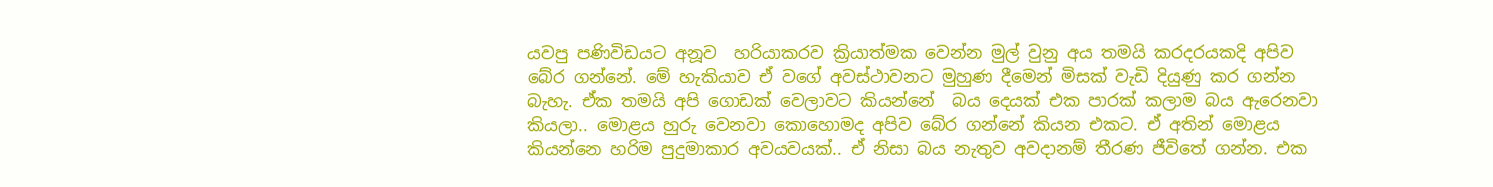යවපු පණිවිඩයට අනූව  හරියාකරව ක්‍රියාත්මක වෙන්න මුල් වුනු අය තමයි කරදරයකදි අපිව බේර ගන්නේ. මේ හැකියාව ඒ වගේ අවස්ථාවනට මුහුණ දීමෙන් මිසක් වැඩි දියුණු කර ගන්න බැහැ. ඒක තමයි අපි ගොඩක් වෙලාවට කියන්නේ  බය දෙයක් එක පාරක් කලාම බය ඇරෙනවා කියලා.. මොළය හුරු වෙනවා කොහොමද අපිව බේර ගන්නේ කියන එකට. ඒ අතින් මොළය කියන්නෙ හරිම පුදුමාකාර අවයවයක්.. ඒ නිසා බය නැතුව අවදානම් තීරණ ජීවිතේ ගන්න. එක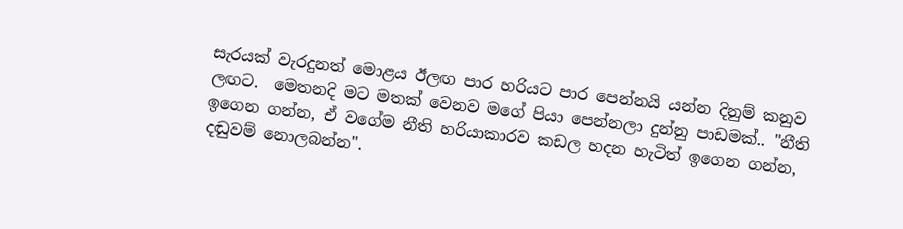සැරයක් වැරදුනත් මොළය ඊලඟ පාර හරියට පාර පෙන්නයි යන්න දිනුම් කනුව ලඟට.  මෙතනදි මට මතක් වෙනව මගේ පියා පෙන්නලා දුන්නු පාඩමක්.. "නීති ඉගෙන ගන්න, ඒ වගේම නීති හරියාකාරව කඩල හදන හැටිත් ඉගෙන ගන්න, දඬුවම් නොලබන්න".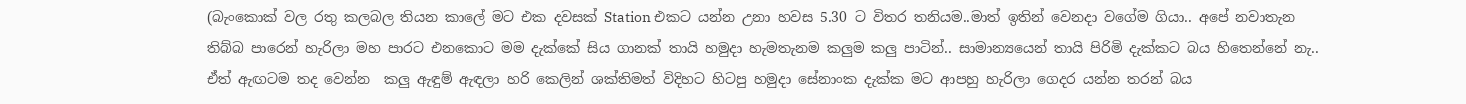(බැංකොක් වල රතු කලබල තියන කාලේ මට එක දවසක් Station එකට යන්න උනා හවස 5.30 ට විතර තනියම..මාත් ඉතින් වෙනදා වගේම ගියා.. අපේ නවාතැන තිබ්බ පාරෙන් හැරිලා මහ පාරට එනකොට මම දැක්කේ සිය ගානක් තායි හමුදා හැමතැනම කලුම කලු පාටින්.. සාමාන්‍යයෙන් තායි පිරිමි දැක්කට බය හිතෙන්නේ නැ.. ඒත් ඇඟටම තද වෙන්න  කලු ඇඳුම් ඇඳලා හරි කෙලින් ශක්තිමත් විදිහට හිටපු හමුදා සේනාංක දැක්ක මට ආපහු හැරිලා ගෙදර යන්න තරන් බය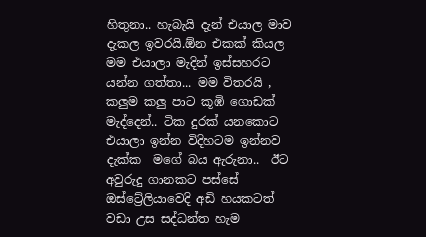හිතුනා.. හැබැයි දැන් එයාල මාව දැකල ඉවරයි.ඕන එකක් කියල මම එයාලා මැදින් ඉස්සහරට යන්න ගත්තා... මම විතරයි , කලුම කලු පාට කූඹි ගොඩක් මැද්දෙන්.. ටික දුරක් යනකොට එයාලා ඉන්න විදිහටම ඉන්නව දැක්ක  මගේ බය ඇරුනා..  ඊට අවුරුදු ගානකට පස්සේ ඔස්ට්‍රේලියාවෙදි අඩි හයකටත් වඩා උස සද්ධන්ත හැම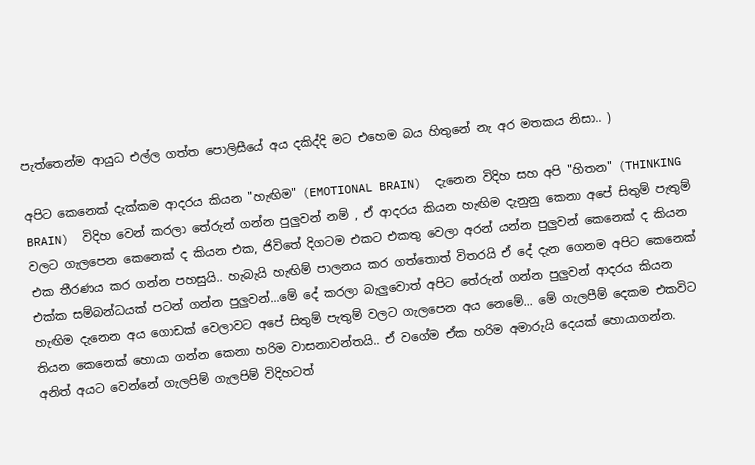පැත්තෙන්ම ආයුධ එල්ල ගත්ත පොලිසීයේ අය දකිද්දි මට එහෙම බය හිතුනේ නැ අර මතකය නිසා.. )

අපිට කෙනෙක් දැක්කම ආදරය කියන "හැඟිම" (EMOTIONAL BRAIN)  දැනෙන විදිහ සහ අපි "හිතන" (THINKING BRAIN)  විදිහ වෙන් කරලා තේරුන් ගන්න පුලුවන් නම් , ඒ ආදරය කියන හැඟිම දැනුනු කෙනා අපේ සිතුම් පැතුම් වලට ගැලපෙන කෙනෙක් ද කියන එක, ජිවිතේ දිගටම එකට එකතු වෙලා අරන් යන්න පුලුවන් කෙනෙක් ද කියන එක තීරණය කර ගන්න පහසුයි.. හැබැයි හැඟිම් පාලනය කර ගත්තොත් විතරයි ඒ දේ දැන ගෙනම අපිට කෙනෙක් එක්ක සම්බන්ධයක් පටන් ගන්න පුලුවන්...මේ දේ කරලා බැලුවොත් අපිට තේරුන් ගන්න පුලුවන් ආදරය කියන හැඟිම දැනෙන අය ගොඩක් වෙලාවට අපේ සිතුම් පැතුම් වලට ගැලපෙන අය නෙමේ... මේ ගැලපීම් දෙකම එකවිට තියන කෙනෙක් හොයා ගන්න කෙනා හරිම වාසනාවන්තයි.. ඒ වගේම ඒක හරිම අමාරුයි දෙයක් හොයාගන්න. අනිත් අයට වෙන්නේ ගැලපිම් ගැලපිම් විදිහටත්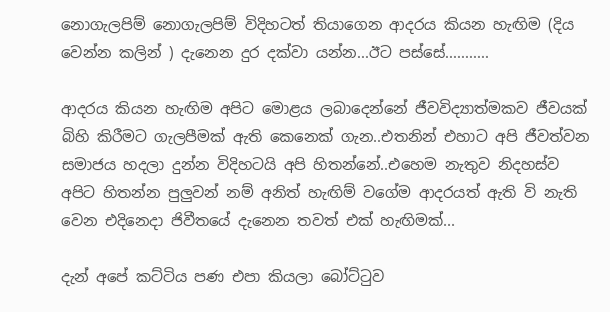නොගැලපිම් නොගැලපිම් විදිහටත් තියාගෙන ආදරය කියන හැඟිම (දිය වෙන්න කලින් ) දැනෙන දුර දක්වා යන්න...ඊට පස්සේ...........

ආදරය කියන හැඟිම අපිට මොළය ලබාදෙන්නේ ජීවවිද්‍යාත්මකව ජීවයක් බිහි කිරීමට ගැලපීමක් ඇති කෙනෙක් ගැන..එතනින් එහාට අපි ජීවත්වන සමාජය හදලා දුන්න විදිහටයි අපි හිතන්නේ..එහෙම නැතුව නිදහස්ව අපිට හිතන්න පුලුවන් නම් අනිත් හැඟිම් වගේම ආදරයත් ඇති වි නැති වෙන එදිනෙදා ජිවීතයේ දැනෙන තවත් එක් හැඟිමක්...

දැන් අපේ කට්ටිය පණ එපා කියලා බෝට්ටුව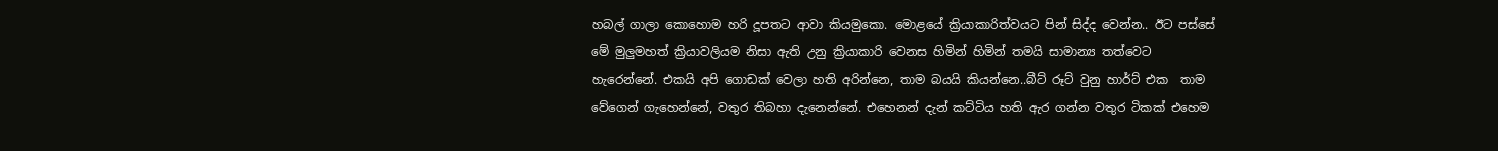හබල් ගාලා කොහොම හරි දූපතට ආවා කියමුකො. මොළයේ ක්‍රියාකාරිත්වයට පින් සිද්ද වෙන්න.. ඊට පස්සේ මේ මුලුමහත් ක්‍රියාවලියම නිසා ඇති උනු ක්‍රියාකාරි වෙනස හිමින් හිමින් තමයි සාමාන්‍ය තත්වෙට හැරෙන්නේ. එකයි අපි ගොඩක් වෙලා හති අරින්නෙ, තාම බයයි කියන්නෙ..බීට් රූට් වුනු හාර්ට් එක  තාම වේගෙන් ගැහෙන්නේ, වතුර තිබහා දැනෙන්නේ. එහෙනන් දැන් කට්ටිය හති ඇර ගන්න වතුර ටිකක් එහෙම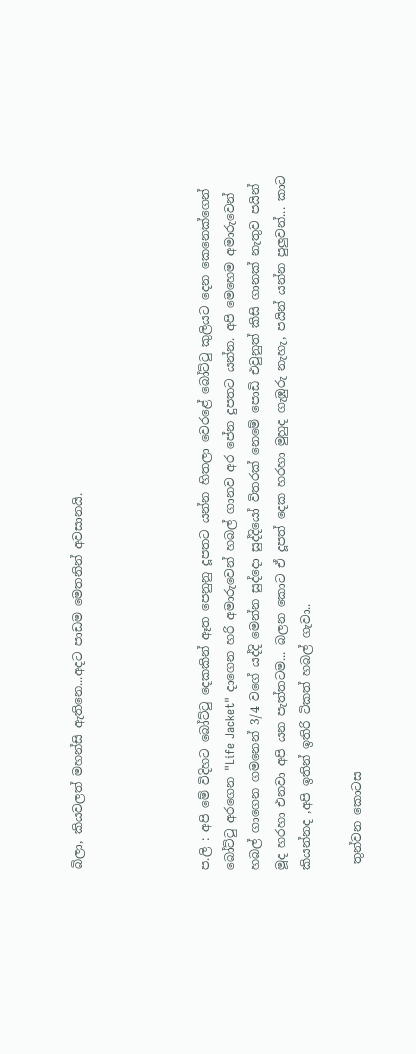බිලා, කියවලත් මහන්සි ඇතිනෙ...අදට පාඩම මෙතනින් අවසානයි.




ප.ලි : අපි මේ විදිහට බෝට්ටු දෙකකින් ඈත පෙනුනු දූපතට යන්න හිතලා වෙරළේ බෝට්ටු කුලියට දෙන කෙනෙක්ගෙන් බෝට්ටු අරගෙන "Life Jacket" දාගෙන හරි අමාරුවෙන් හබල් ගානව අර පේන දුපතට යන්න. අපි මෙහෙම අමාරුවෙන් හබල් ගාගෙන ගමනෙන් 3/4 වගේ යද්දි මෙන්න සුද්දො සුද්දියෝ විතරක් නෙමේ පොඩි එවුනුත් කිසි ගානක් නැතුව පයින් මූද හරහා එනවා අපි යන පැත්තටම... බලන කොට ඒ දූපත් දෙක හරහා මුහුද ගැඹුරු නැහැ, පයින් යන්න පුලුවන්... කාට කියන්නද ,අපි ඉතින් ඉතිරි ටිකත් හබල් ගැවා..

 තුන්වන කොටස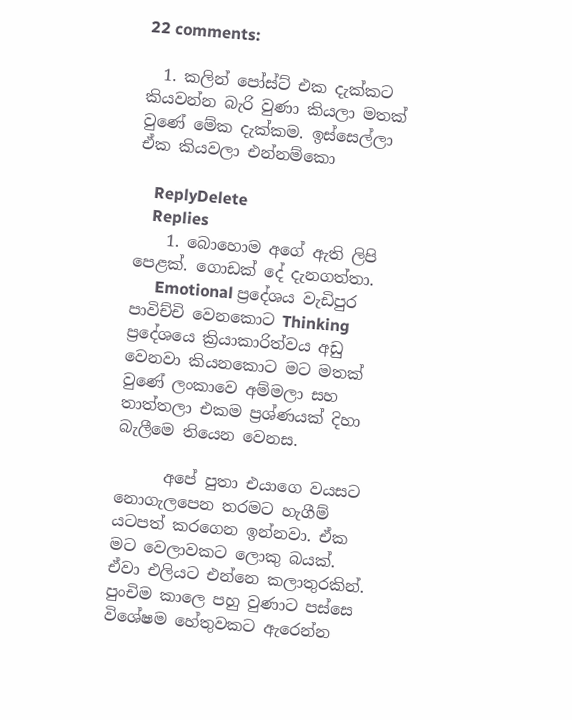22 comments:

  1. කලින් පෝස්ට් එක දැක්කට කියවන්න බැරි වුණා කියලා මතක් වුණේ මේක දැක්කම. ඉස්සෙල්ලා ඒක කියවලා එන්නම්කො

    ReplyDelete
    Replies
    1. බොහොම අගේ ඇති ලිපි පෙළක්. ගොඩක් දේ දැනගත්තා.
      Emotional ප්‍රදේශය වැඩිපුර පාවිච්චි වෙනකොට Thinking ප්‍රදේශයෙ ක්‍රියාකාරිත්වය අඩු වෙනවා කියනකොට මට මතක් වුණේ ලංකාවෙ අම්මලා සහ තාත්තලා එකම ප්‍රශ්ණයක් දිහා බැලීමෙ තියෙන වෙනස.

      අපේ පුතා එයාගෙ වයසට නොගැලපෙන තරමට හැගීම් යටපත් කරගෙන ඉන්නවා. ඒක මට වෙලාවකට ලොකු බයක්. ඒවා එලියට එන්නෙ කලාතුරකින්. පුංචිම කාලෙ පහු වුණාට පස්සෙ විශේෂම හේතුවකට ඇරෙන්න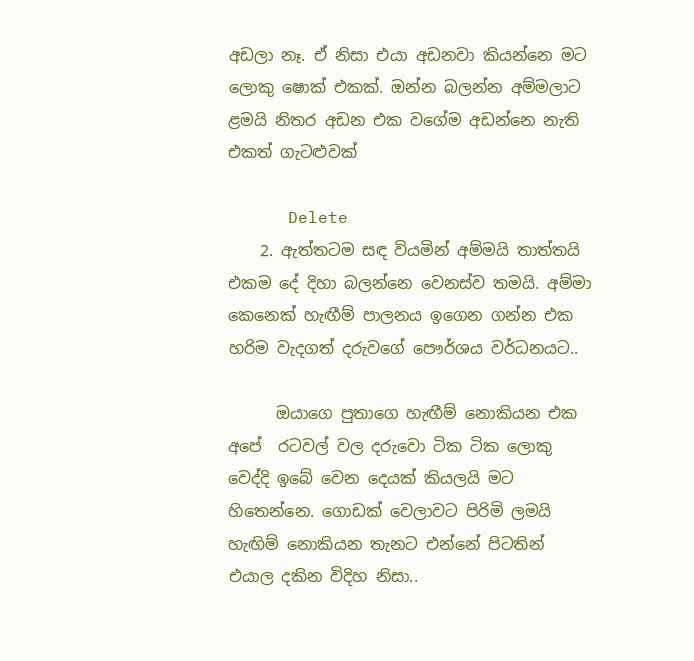අඩලා නෑ. ඒ නිසා එයා අඩනවා කියන්නෙ මට ලොකු ෂොක් එකක්. ඔන්න බලන්න අම්මලාට ළමයි නිතර අඩන එක වගේම අඩන්නෙ නැති එකත් ගැටළුවක්

      Delete
    2. ඇත්තටම සඳ වියමින් අම්මයි තාත්තයි එකම දේ දිහා බලන්නෙ වෙනස්ව තමයි. අම්මා කෙනෙක් හැඟීම් පාලනය ඉගෙන ගන්න එක හරිම වැදගත් දරුවගේ පෞර්ශය වර්ධනයට..

      ඔයාගෙ පුතාගෙ හැඟීම් නොකියන එක අපේ  රටවල් වල දරුවො ටික ටික ලොකු වෙද්දි ඉබේ වෙන දෙයක් කියලයි මට හිතෙන්නෙ. ගොඩක් වෙලාවට පිරිමි ලමයි හැඟිම් නොකියන තැනට එන්නේ පිටතින් එයාල දකින විදිහ නිසා..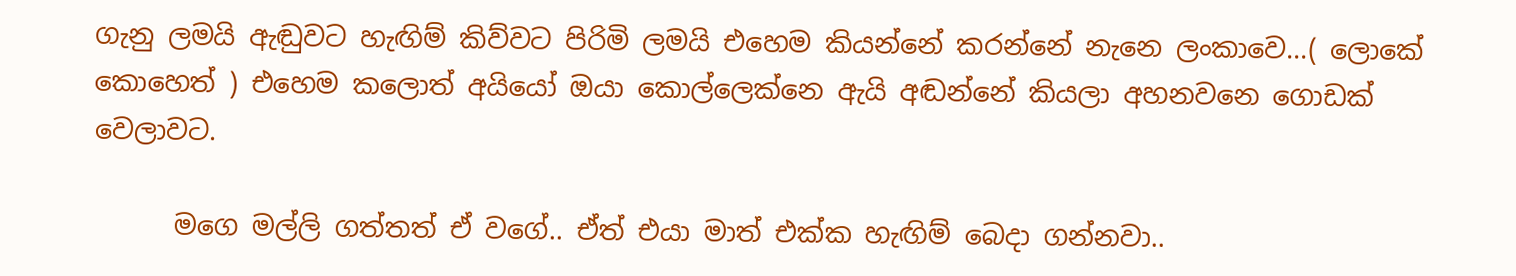ගැනු ලමයි ඇඬුවට හැඟිම් කිව්වට පිරිමි ලමයි එහෙම කියන්නේ කරන්නේ නැනෙ ලංකාවෙ...( ලොකේ කොහෙත් ) එහෙම කලොත් අයියෝ ඔයා කොල්ලෙක්නෙ ඇයි අඬන්නේ කියලා අහනවනෙ ගොඩක් වෙලාවට.

      මගෙ මල්ලි ගත්තත් ඒ වගේ.. ඒත් එයා මාත් එක්ක හැඟිම් බෙදා ගන්නවා..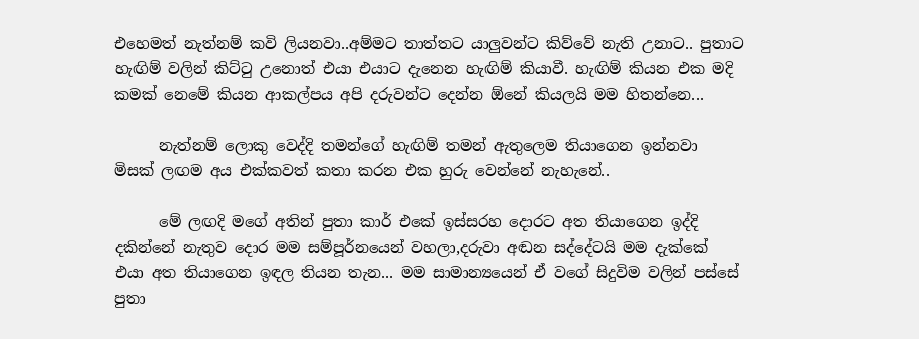එහෙමත් නැත්නම් කවි ලියනවා..අම්මට තාත්තට යාලුවන්ට කිව්වේ නැති උනාට.. පුතාට හැඟිම් වලින් කිට්ටු උනොත් එයා එයාට දැනෙන හැඟිම් කියාවී. හැඟිම් කියන එක මදි කමක් නෙමේ කියන ආකල්පය අපි දරුවන්ට දෙන්න ඕනේ කියලයි මම හිතන්නෙ...

      නැත්නම් ලොකු වෙද්දි තමන්ගේ හැඟිම් තමන් ඇතුලෙම තියාගෙන ඉන්නවා මිසක් ලඟම අය එක්කවත් කතා කරන එක හුරු වෙන්නේ නැහැනේ..

      මේ ලඟදි මගේ අතින් පුතා කාර් එකේ ඉස්සරහ දොරට අත තියාගෙන ඉද්දි දකින්නේ නැතුව දොර මම සම්පූර්නයෙන් වහලා,දරුවා අඬන සද්දේටයි මම දැක්කේ එයා අත තියාගෙන ඉඳල තියන තැන... මම සාමාන්‍යයෙන් ඒ වගේ සිදුවිම වලින් පස්සේ පුතා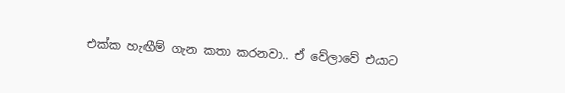එක්ක හැඟීම් ගැන කතා කරනවා.. ඒ වේලාවේ එයාට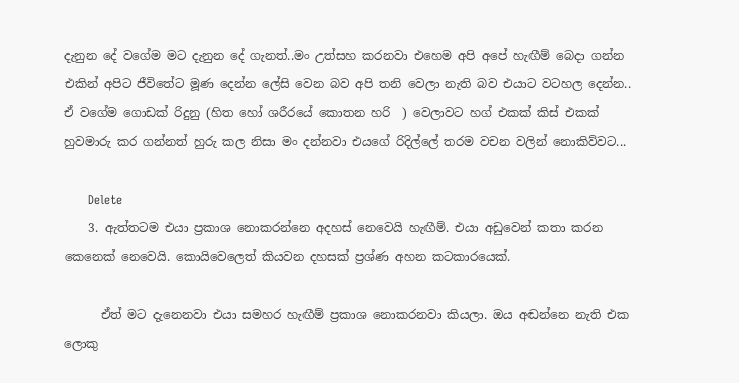දැනුන දේ වගේම මට දැනුන දේ ගැනත්..මං උත්සහ කරනවා එහෙම අපි අපේ හැඟීම් බෙදා ගන්න එකින් අපිට ජීවිතේට මූණ දෙන්න ලේසි වෙන බව අපි තනි වෙලා නැති බව එයාට වටහල දෙන්න.. ඒ වගේම ගොඩක් රිදුනු (හිත හෝ ශරීරයේ කොතන හරි  ) වෙලාවට හග් එකක් කිස් එකක් හුවමාරු කර ගන්නත් හුරු කල නිසා මං දන්නවා එයගේ රිදිල්ලේ තරම වචන වලින් නොකිව්වට...

      Delete
    3. ඇත්තටම එයා ප්‍රකාශ නොකරන්නෙ අදහස් නෙවෙයි හැඟීම්. එයා අඩුවෙන් කතා කරන කෙනෙක් නෙවෙයි. කොයිවෙලෙත් කියවන දහසක් ප්‍රශ්ණ අහන කටකාරයෙක්.

      ඒත් මට දැනෙනවා එයා සමහර හැඟීම් ප්‍රකාශ නොකරනවා කියලා. ඔය අඬන්නෙ නැති එක ලොකු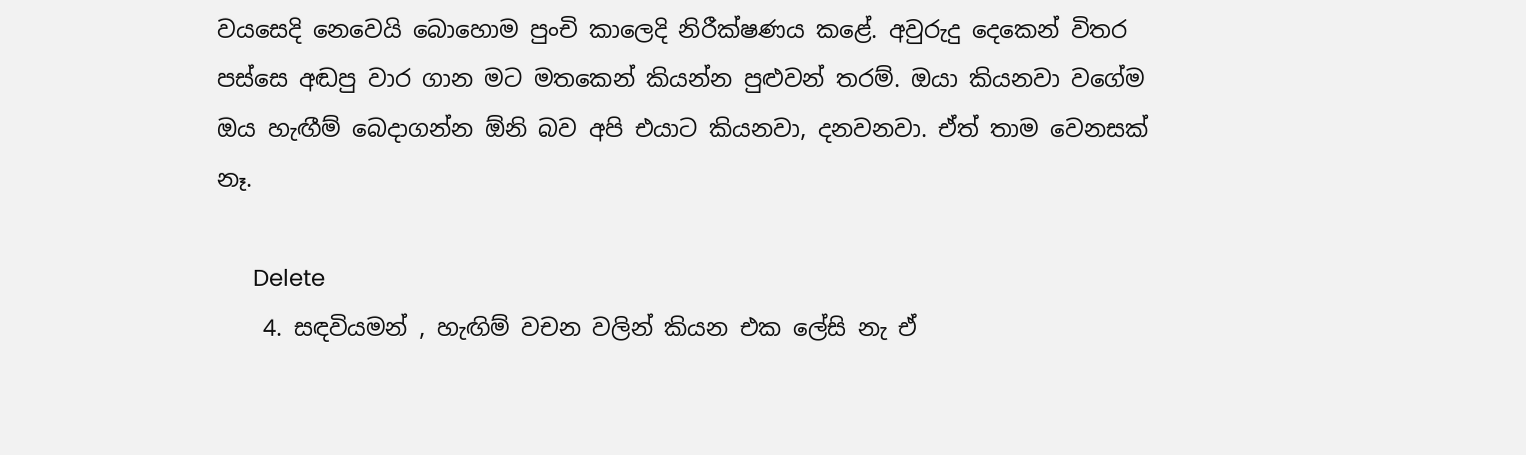වයසෙදි නෙවෙයි බොහොම පුංචි කාලෙදි නිරීක්ෂණය කළේ. අවුරුදු දෙකෙන් විතර පස්සෙ අඬපු වාර ගාන මට මතකෙන් කියන්න පුළුවන් තරම්. ඔයා කියනවා වගේම ඔය හැඟීම් බෙදාගන්න ඕනි බව අපි එයාට කියනවා, දනවනවා. ඒත් තාම වෙනසක් නෑ.

      Delete
    4. සඳවියමන් , හැඟිම් වචන වලින් කියන එක ලේසි නැ ඒ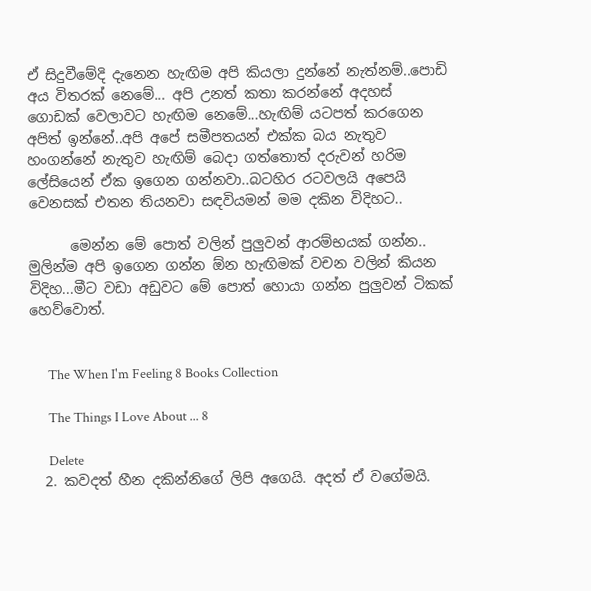ඒ සිදුවීමේදි දැනෙන හැඟිම අපි කියලා දුන්නේ නැත්නම්..පොඩි අය විතරක් නෙමේ... අපි උනත් කතා කරන්නේ අදහස් ගොඩක් වෙලාවට හැඟිම නෙමේ...හැඟිම් යටපත් කරගෙන අපිත් ඉන්නේ..අපි අපේ සමීපතයන් එක්ක බය නැතුව හංගන්නේ නැතුව හැඟිම් බෙදා ගත්තොත් දරුවන් හරිම ලේසියෙන් ඒක ඉගෙන ගන්නවා..බටහිර රටවලයි අපෙයි වෙනසක් එතන තියනවා සඳවියමන් මම දකින විදිහට..

      මෙන්න මේ පොත් වලින් පුලුවන් ආරම්භයක් ගන්න.. මුලින්ම අපි ඉගෙන ගන්න ඕන හැඟිමක් වචන වලින් කියන විදිහ...මීට වඩා අඩුවට මේ පොත් හොයා ගන්න පුලුවන් ටිකක් හෙව්වොත්.


      The When I'm Feeling 8 Books Collection

      The Things I Love About ... 8

      Delete
  2. කවදත් හීන දකින්නිගේ ලිපි අගෙයි. අදත් ඒ වගේමයි.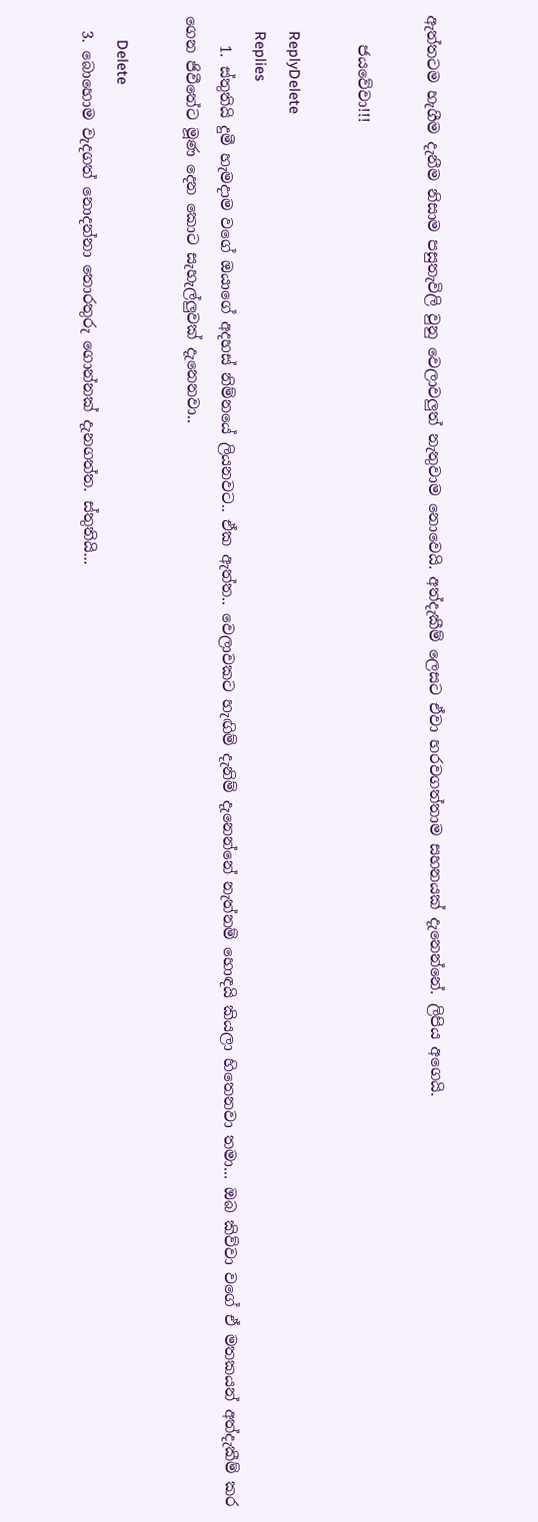ඇත්තටම හැගීම දැනීම නිසාම පසුතැවිලි වුනු වෙලාවලුත් නැතුවාම නොවෙයි. අත්දැකීම් ලෙසට ඒවා හරවගත්තාම සහනයක් දැනෙන්නේ. ලිපිය අගෙයි.

    ජයවේවා!!!

    ReplyDelete
    Replies
    1. ස්තුතියි දුමී හැමදාම වගේ ඔයාගේ අදහස් නිම්නයේ ලියනවට.. ඒක ඇත්ත.. වෙලාවකට හැඟිම් දැනිම් දැනෙන්නේ නැත්නම් හොඳයි කියලා හිතෙනවා තමා... ඔබ කිව්වා වගේ ඒ මතකයන් අත්දැකීම් කර ගෙන ජිවීතේට මූණ දෙන කොට සැහැල්ලුවක් දැනෙනවා..

      Delete
  3. බොහොම වැදගත් නොදන්නා තොරතුරු ගොන්නක් දැනගත්ත. ස්තුතියි...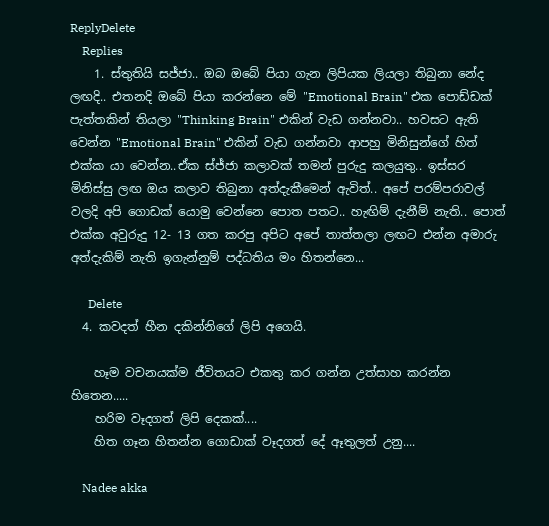ReplyDelete
    Replies
    1. ස්තුතියි සජ්ජා.. ඔබ ඔබේ පියා ගැන ලිපියක ලියලා තිබුනා නේද ලඟදි.. එතනදි ඔබේ පියා කරන්නෙ මේ "Emotional Brain" එක පොඩ්ඩක් පැත්තකින් තියලා "Thinking Brain" එකින් වැඩ ගන්නවා.. හවසට ඇති වෙන්න "Emotional Brain" එකින් වැඩ ගන්නවා ආපහු මිනිසුන්ගේ හිත් එක්ක යා වෙන්න..ඒක ස්ජ්ජා කලාවක් තමන් පුරුදු කලයුතු.. ඉස්සර මිනිස්සු ලඟ ඔය කලාව තිබුනා අත්දැකීමෙන් ඇවිත්.. අපේ පරම්පරාවල් වලදි අපි ගොඩක් යොමු වෙන්නෙ පොත පතට.. හැඟිම් දැනීම් නැති.. පොත් එක්ක අවුරුදු 12- 13 ගත කරපු අපිට අපේ තාත්තලා ලඟට එන්න අමාරු අත්දැකිම් නැති ඉගැන්නුම් පද්ධතිය මං හිතන්නෙ...

      Delete
  4. කවදත් හීන දකින්නිගේ ලිපි අගෙයි.

    හෑම වචනයක්ම ජීවිතයට එකතු කර ගන්න උත්සාහ කරන්න හිතෙන.....
    හරිම වෑදගත් ලිපි දෙකක්....
    හිත ගෑන හිතන්න ගොඩාක් වෑදගත් දේ ඈතුලත් උනු....

    Nadee akka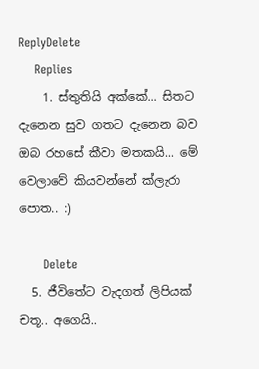ReplyDelete
    Replies
    1. ස්තුතියි අක්කේ... සිතට දැනෙන සුව ගතට දැනෙන බව ඔබ රහසේ කීවා මතකයි... මේ වෙලාවේ කියවන්නේ ක්ලැරා පොත.. :)

      Delete
  5. ජීවිතේට වැදගත් ලිපියක් චතූ.. අගෙයි..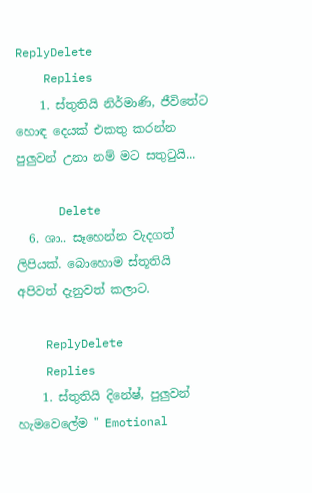ReplyDelete
    Replies
    1. ස්තුතියි නිර්මාණි, ජීවිතේට හොඳ දෙයක් එකතු කරන්න පුලුවන් උනා නම් මට සතුටුයි...

      Delete
  6. ශා.. සෑහෙන්න වැදගත් ලිපියක්. බොහොම ස්තූතියි අපිවත් දැනුවත් කලාට.

    ReplyDelete
    Replies
    1. ස්තුතියි දිනේෂ්, පුලුවන් හැමවෙලේම " Emotional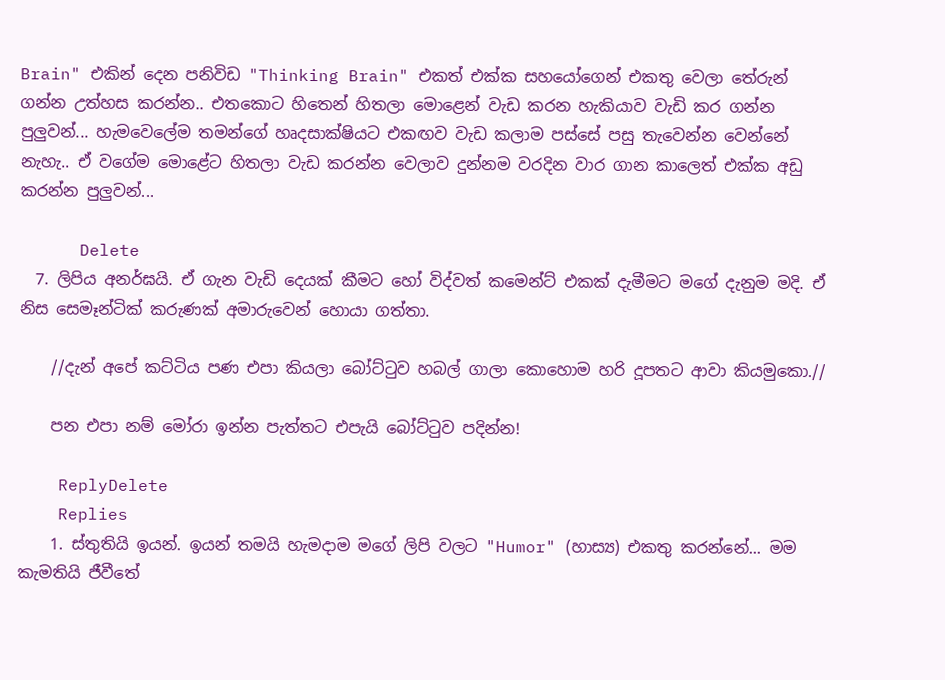Brain" එකින් දෙන පනිවිඩ "Thinking Brain" එකත් එක්ක සහයෝගෙන් එකතු වෙලා තේරුන් ගන්න උත්හස කරන්න.. එතකොට හිතෙන් හිතලා මොළෙන් වැඩ කරන හැකියාව වැඩි කර ගන්න පුලුවන්... හැමවෙලේම තමන්ගේ හෘදසාක්ෂියට එකඟව වැඩ කලාම පස්සේ පසු තැවෙන්න වෙන්නේ නැහැ.. ඒ වගේම මොළේට හිතලා වැඩ කරන්න වෙලාව දුන්නම වරදින වාර ගාන කාලෙත් එක්ක අඩු කරන්න පුලුවන්...

      Delete
  7. ලිපිය අනර්ඝයි. ඒ ගැන වැඩි දෙයක් කීමට හෝ විද්වත් කමෙන්ට් එකක් දැමීමට මගේ දැනුම මදි. ඒ නිස සෙමෑන්ටික් කරුණක් අමාරුවෙන් හොයා ගත්තා.

    //දැන් අපේ කට්ටිය පණ එපා කියලා බෝට්ටුව හබල් ගාලා කොහොම හරි දූපතට ආවා කියමුකො.//

    පන එපා නම් මෝරා ඉන්න පැත්තට එපැයි බෝට්ටුව පදින්න!

    ReplyDelete
    Replies
    1. ස්තුතියි ඉයන්. ඉයන් තමයි හැමදාම මගේ ලිපි වලට "Humor" (හාස්‍ය) එකතු කරන්නේ... මම කැමතියි ජීවීතේ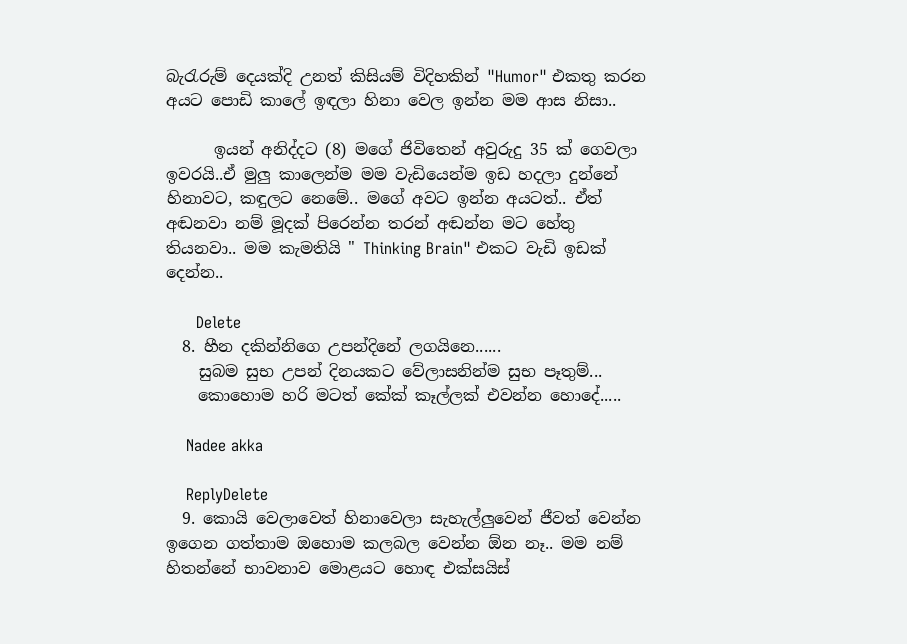බැරැරුම් දෙයක්දි උනත් කිසියම් විදිහකින් "Humor" එකතු කරන අයට පොඩි කාලේ ඉඳලා හිනා වෙල ඉන්න මම ආස නිසා..

      ඉයන් අනිද්දට (8) මගේ ජිවිතෙන් අවුරුදු 35 ක් ගෙවලා ඉවරයි..ඒ මුලු කාලෙන්ම මම වැඩියෙන්ම ඉඩ හදලා දුන්නේ හිනාවට, කඳුලට නෙමේ.. මගේ අවට ඉන්න අයටත්.. ඒත් අඬනවා නම් මූදක් පිරෙන්න තරන් අඬන්න මට හේතු තියනවා.. මම කැමතියි " Thinking Brain" එකට වැඩි ඉඩක් දෙන්න..

      Delete
  8. හීන දකින්නිගෙ උපන්දිනේ ලගයිනෙ......
    සුබම සුභ උපන් දිනයකට වේලාසනින්ම සුභ පෑතුම්...
    කොහොම හරි මටත් කේක් කෑල්ලක් එවන්න හොදේ.....

    Nadee akka

    ReplyDelete
  9. කොයි වෙලාවෙත් හිනාවෙලා සැහැල්ලුවෙන් ජීවත් වෙන්න ඉගෙන ගත්තාම ඔහොම කලබල වෙන්න ඕන නෑ.. මම නම් හිතන්නේ භාවනාව මොළයට හොඳ එක්සයිස්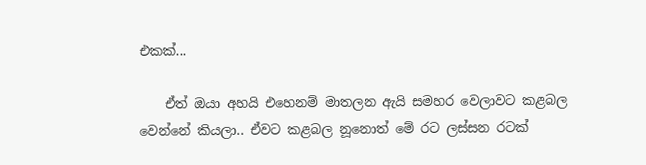එකක්...

    ඒත් ඔයා අහයි එහෙනම් මාතලන ඇයි සමහර වෙලාවට කළබල වෙන්නේ කියලා.. ඒවට කළබල නූනොත් මේ රට ලස්සන රටක්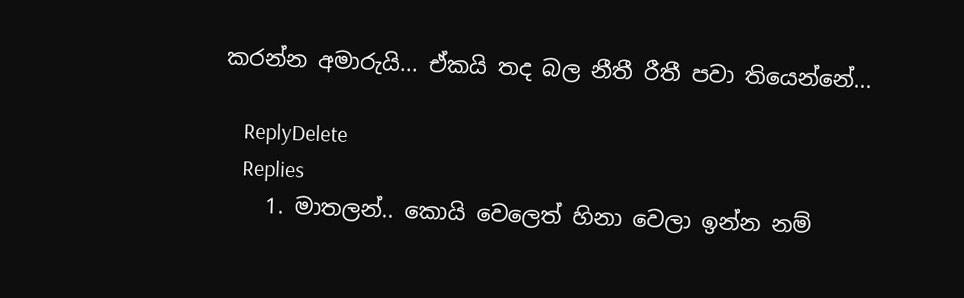කරන්න අමාරුයි... ඒකයි තද බල නීතී රීතී පවා තියෙන්නේ...

    ReplyDelete
    Replies
    1. මාතලන්.. කොයි වෙලෙත් හිනා වෙලා ඉන්න නම්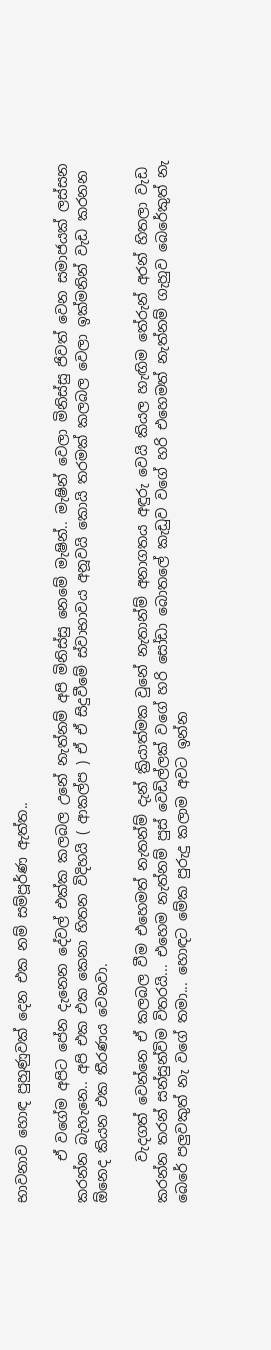භාවනාව හොඳ පුහුණුවක් දෙන එක නම් සම්පූර්ණ ඇත්ත..

      ඒ වගේම අපිට පේන දැනෙන දේවල් එක්ක කලබල උනේ නැත්නම් අපි මිනිස්සු නෙමේ මැෂින්.. මැෂින් වෙලා මිනිස්සු ජිවත් වෙන සමාජයක් ලස්සන කරන්න බැහැනෙ.. අපි එක එක කෙනා හිතන විදිහයි ( ආකල්ප ) ඒ ඒ සිදුවීමේ ස්වාභාවය අනූවයි කොයි තරමක් කලබල වෙලා ඉක්මනින් වැඩ කරනන ඕනෙද කියන එක තීරණය වෙනවා.

      වැදගත් වෙන්නෙ ඒ කලබල වීම එහෙමත් නැතන්ම් දැන් ක්‍රියාත්මක වුනේ නැතාන්ම් අනාගතය අඳුරු වෙයි කියල හැඟිම තේරුන් අරන් හිතලා වැඩ කරන්න තරන් සන්සුන්විම විතරයි... එහෙම නැත්නම් පුස් වෙඩිල්ලක් වගේ හරි සෝඩා බොතලේ කැඩුව වගේ හරි එහෙමත් නැත්නම් ගැහුව බෙරේකුත් නැ බෙරේ පලුවකුත් නැ වගේ තමා... හොඳට මේක පුරුදු කලාම අවට ඉන්න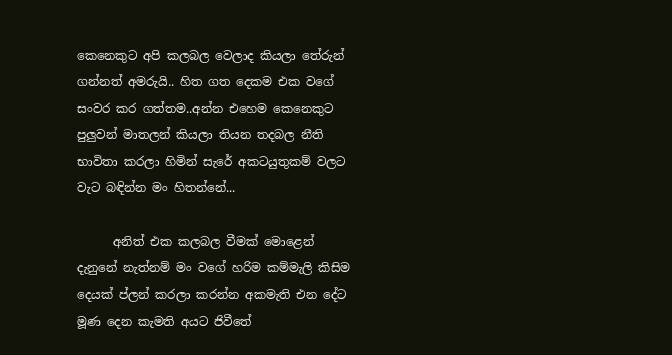කෙනෙකුට අපි කලබල වෙලාද කියලා තේරුන් ගන්නත් අමරුයි.. හිත ගත දෙකම එක වගේ සංවර කර ගත්තම..අන්න එහෙම කෙනෙකුට පුලුවන් මාතලන් කියලා තියන තදබල නීති භාවිතා කරලා හිමින් සැරේ අකටයුතුකම් වලට වැට බඳින්න මං හිතන්නේ...

      අනිත් එක කලබල වීමක් මොළෙන් දැනුනේ නැත්නම් මං වගේ හරිම කම්මැලි කිසිම දෙයක් ප්ලන් කරලා කරන්න අකමැති එන දේට මූණ දෙන කැමති අයට ජිවීතේ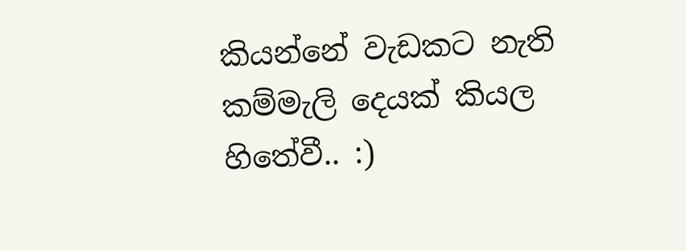කියන්නේ වැඩකට නැති කම්මැලි දෙයක් කියල හිතේවී.. :)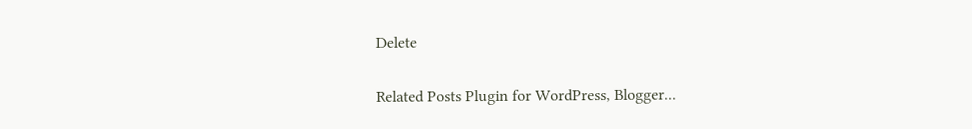Delete

Related Posts Plugin for WordPress, Blogger...